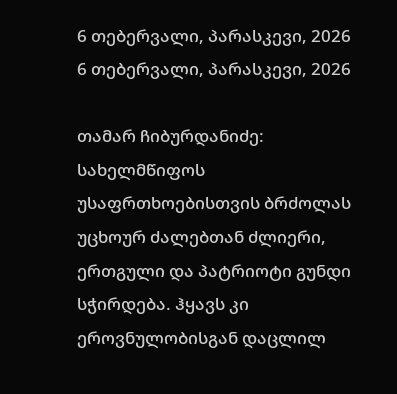6 თებერვალი, პარასკევი, 2026
6 თებერვალი, პარასკევი, 2026

თამარ ჩიბურდანიძე: სახელმწიფოს უსაფრთხოებისთვის ბრძოლას უცხოურ ძალებთან ძლიერი, ერთგული და პატრიოტი გუნდი სჭირდება. ჰყავს კი ეროვნულობისგან დაცლილ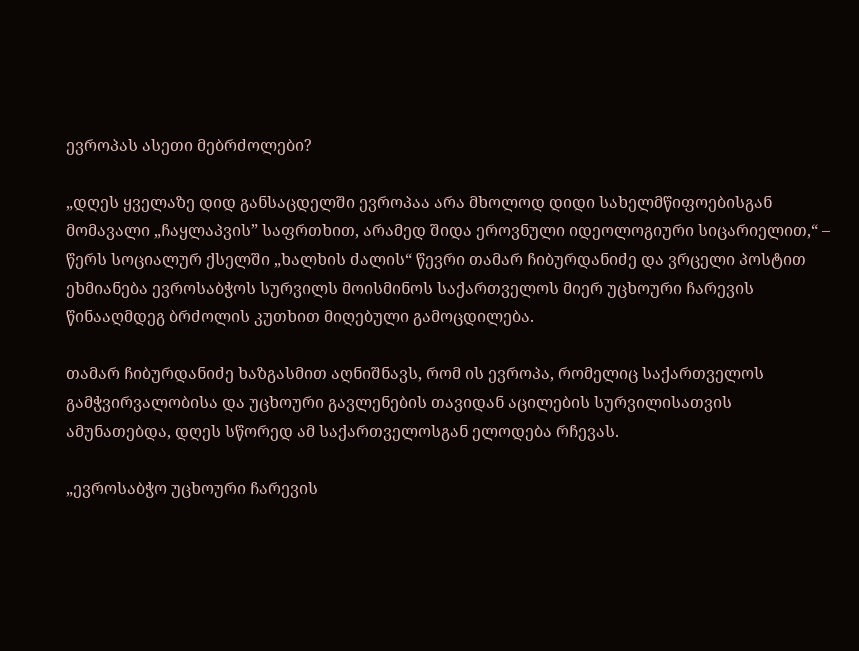ევროპას ასეთი მებრძოლები?

„დღეს ყველაზე დიდ განსაცდელში ევროპაა არა მხოლოდ დიდი სახელმწიფოებისგან მომავალი „ჩაყლაპვის” საფრთხით, არამედ შიდა ეროვნული იდეოლოგიური სიცარიელით,“ – წერს სოციალურ ქსელში „ხალხის ძალის“ წევრი თამარ ჩიბურდანიძე და ვრცელი პოსტით ეხმიანება ევროსაბჭოს სურვილს მოისმინოს საქართველოს მიერ უცხოური ჩარევის წინააღმდეგ ბრძოლის კუთხით მიღებული გამოცდილება.

თამარ ჩიბურდანიძე ხაზგასმით აღნიშნავს, რომ ის ევროპა, რომელიც საქართველოს გამჭვირვალობისა და უცხოური გავლენების თავიდან აცილების სურვილისათვის ამუნათებდა, დღეს სწორედ ამ საქართველოსგან ელოდება რჩევას.

„ევროსაბჭო უცხოური ჩარევის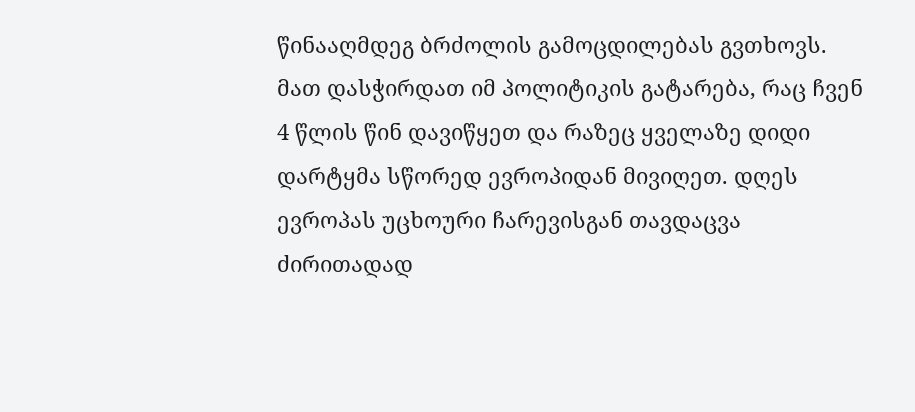წინააღმდეგ ბრძოლის გამოცდილებას გვთხოვს. მათ დასჭირდათ იმ პოლიტიკის გატარება, რაც ჩვენ 4 წლის წინ დავიწყეთ და რაზეც ყველაზე დიდი დარტყმა სწორედ ევროპიდან მივიღეთ. დღეს ევროპას უცხოური ჩარევისგან თავდაცვა ძირითადად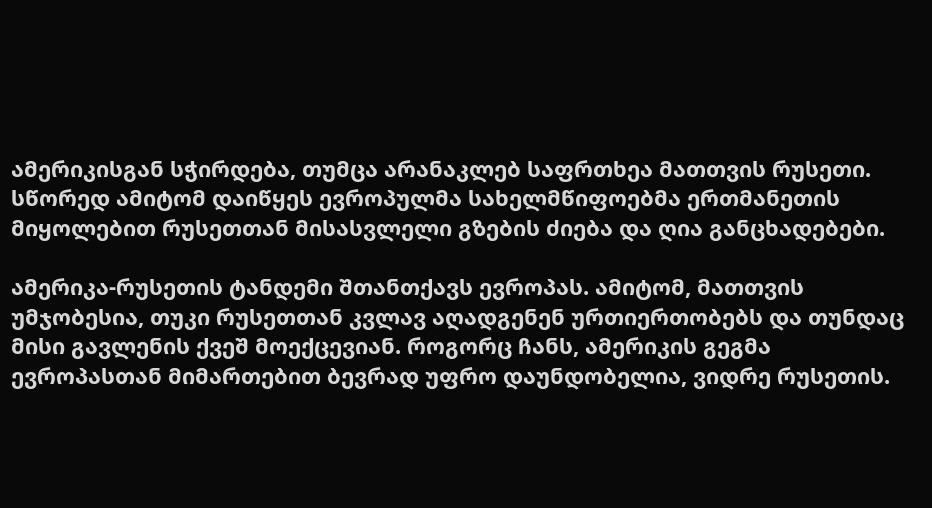ამერიკისგან სჭირდება, თუმცა არანაკლებ საფრთხეა მათთვის რუსეთი. სწორედ ამიტომ დაიწყეს ევროპულმა სახელმწიფოებმა ერთმანეთის მიყოლებით რუსეთთან მისასვლელი გზების ძიება და ღია განცხადებები.

ამერიკა-რუსეთის ტანდემი შთანთქავს ევროპას. ამიტომ, მათთვის უმჯობესია, თუკი რუსეთთან კვლავ აღადგენენ ურთიერთობებს და თუნდაც მისი გავლენის ქვეშ მოექცევიან. როგორც ჩანს, ამერიკის გეგმა ევროპასთან მიმართებით ბევრად უფრო დაუნდობელია, ვიდრე რუსეთის.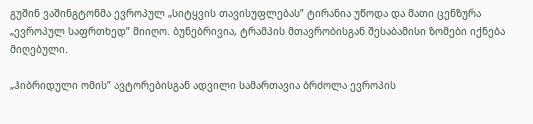გუშინ ვაშინგტონმა ევროპულ „სიტყვის თავისუფლებას” ტირანია უწოდა და მათი ცენზურა „ევროპულ საფრთხედ” მიიღო. ბუნებრივია, ტრამპის მთავრობისგან შესაბამისი ზომები იქნება მიღებული.

„ჰიბრიდული ომის” ავტორებისგან ადვილი სამართავია ბრძოლა ევროპის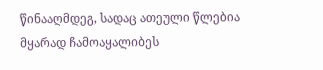წინააღმდეგ, სადაც ათეული წლებია მყარად ჩამოაყალიბეს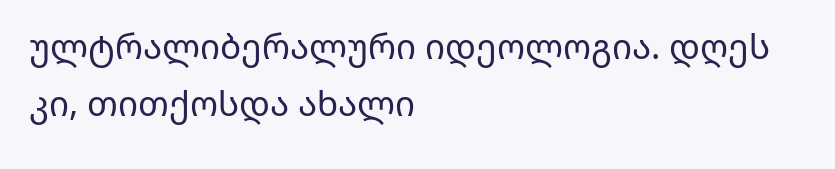ულტრალიბერალური იდეოლოგია. დღეს კი, თითქოსდა ახალი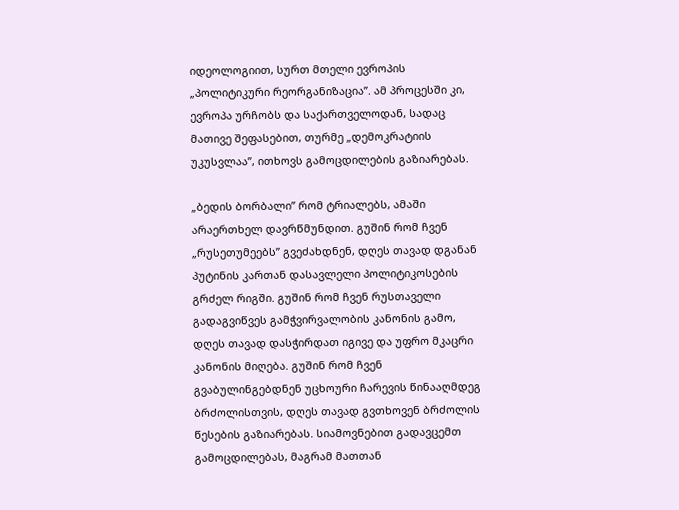იდეოლოგიით, სურთ მთელი ევროპის „პოლიტიკური რეორგანიზაცია”. ამ პროცესში კი, ევროპა ურჩობს და საქართველოდან, სადაც მათივე შეფასებით, თურმე „დემოკრატიის უკუსვლაა”, ითხოვს გამოცდილების გაზიარებას.

„ბედის ბორბალი” რომ ტრიალებს, ამაში არაერთხელ დავრწმუნდით. გუშინ რომ ჩვენ „რუსეთუმეებს” გვეძახდნენ, დღეს თავად დგანან პუტინის კართან დასავლელი პოლიტიკოსების გრძელ რიგში. გუშინ რომ ჩვენ რუსთაველი გადაგვიწვეს გამჭვირვალობის კანონის გამო, დღეს თავად დასჭირდათ იგივე და უფრო მკაცრი კანონის მიღება. გუშინ რომ ჩვენ გვაბულინგებდნენ უცხოური ჩარევის წინააღმდეგ ბრძოლისთვის, დღეს თავად გვთხოვენ ბრძოლის წესების გაზიარებას. სიამოვნებით გადავცემთ გამოცდილებას, მაგრამ მათთან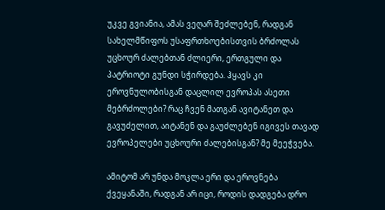უკვე გვიანია, ამას ვეღარ შეძლებენ, რადგან სახელმწიფოს უსაფრთხოებისთვის ბრძოლას უცხოურ ძალებთან ძლიერი, ერთგული და პატრიოტი გუნდი სჭირდება. ჰყავს კი ეროვნულობისგან დაცლილ ევროპას ასეთი მებრძოლები? რაც ჩვენ მათგან ავიტანეთ და გავუძელით, აიტანენ და გაუძლებენ იგივეს თავად ევროპელები უცხოური ძალებისგან? მე მეეჭვება.

ამიტომ არ უნდა მოკლა ერი და ეროვნება ქვეყანაში, რადგან არ იცი, როდის დადგება დრო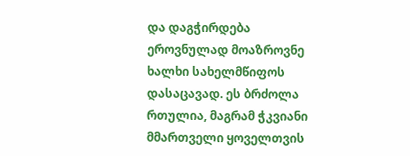და დაგჭირდება ეროვნულად მოაზროვნე ხალხი სახელმწიფოს დასაცავად. ეს ბრძოლა რთულია, მაგრამ ჭკვიანი მმართველი ყოველთვის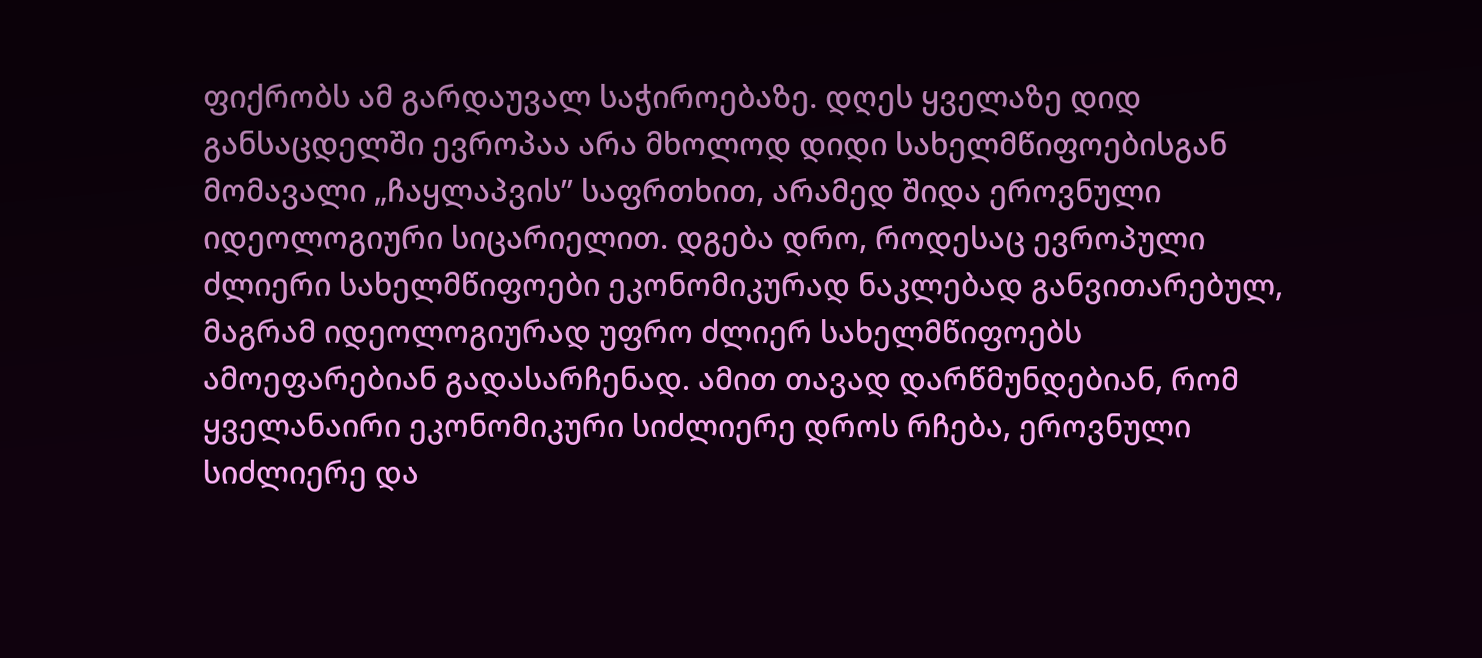ფიქრობს ამ გარდაუვალ საჭიროებაზე. დღეს ყველაზე დიდ განსაცდელში ევროპაა არა მხოლოდ დიდი სახელმწიფოებისგან მომავალი „ჩაყლაპვის” საფრთხით, არამედ შიდა ეროვნული იდეოლოგიური სიცარიელით. დგება დრო, როდესაც ევროპული ძლიერი სახელმწიფოები ეკონომიკურად ნაკლებად განვითარებულ, მაგრამ იდეოლოგიურად უფრო ძლიერ სახელმწიფოებს ამოეფარებიან გადასარჩენად. ამით თავად დარწმუნდებიან, რომ ყველანაირი ეკონომიკური სიძლიერე დროს რჩება, ეროვნული სიძლიერე და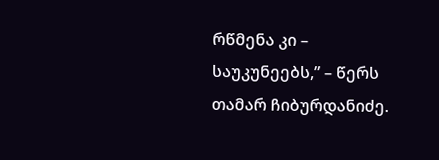რწმენა კი – საუკუნეებს,” – წერს თამარ ჩიბურდანიძე.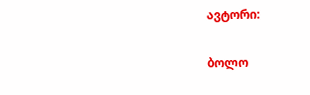ავტორი:

ბოლო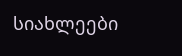სიახლეები